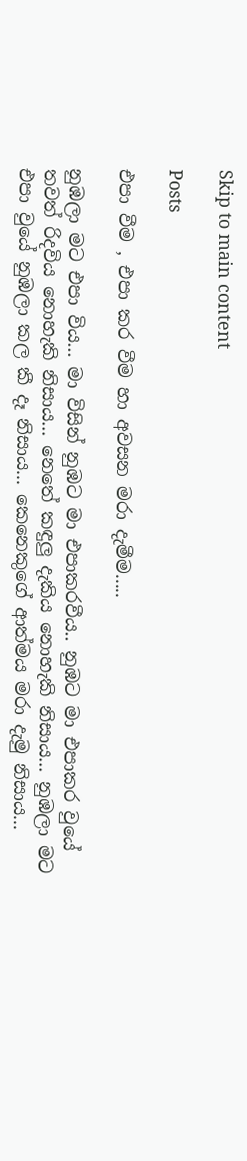Skip to main content

Posts

එපා වීම , එපා කර වීම හා අවසන මරා දැමීම.....

නුඹලා මට එපා විය... මා විසින් නුඹට මා එපාකරවීය.. නුඹට මා එපාකර වුයේ තවත් රිදවිය නොහැකි නිසාය... නෙතේ කඳුලු දැකිය නොහැකි නිසාය... නුඹලා මට එපා වුයේ නුඹලා කල කී දෑ නිසාය... කෙනෙකුගේ ආත්මය මරා දැමු නිසාය...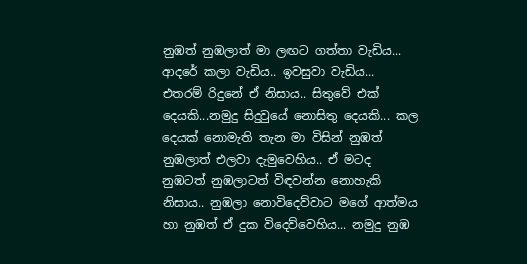නුඹත් නුඹලාත් මා ලඟට ගත්තා වැඩිය... ආදරේ කලා වැඩිය.. ඉවසුවා වැඩිය... එතරම් රිදුනේ ඒ නිසාය.. සිතුවේ එක් දෙයකි...නමුදු සිදුවුයේ නොසිතු දෙයකි... කල දෙයක් නොමැති තැන මා විසින් නුඹත් නුඹලාත් එලවා දැමුවෙහිය.. ඒ මටද නුඹටත් නුඹලාටත් විඳවන්න නොහැකි නිසාය.. නුඹලා නොවිදෙව්වාට මගේ ආත්මය හා නුඹත් ඒ දුක විදෙව්වෙහිය... නමුදු නුඹ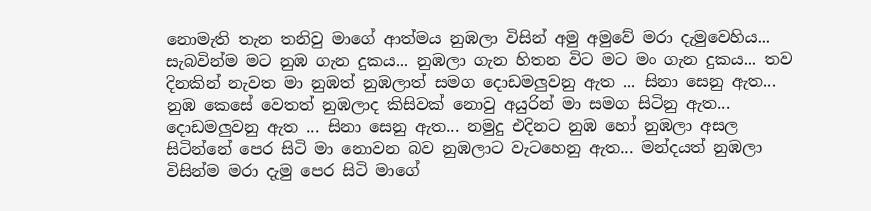නොමැති තැන තනිවු මාගේ ආත්මය නුඹලා විසින් අමු අමුවේ මරා දැමුවෙහිය... සැබවින්ම මට නුඹ ගැන දුකය... නුඹලා ගැන හිතන විට මට මං ගැන දුකය... තව දිනකින් නැවත මා නුඹත් නුඹලාත් සමග දොඩමලුවනු ඇත ... සිනා සෙනු ඇත... නුඹ කෙසේ වෙතත් නුඹලාද කිසිවක් නොවු අයුරින් මා සමග සිටිනු ඇත... දොඩමලුවනු ඇත ... සිනා සෙනු ඇත... නමුදු එදිනට නුඹ හෝ නුඹලා අසල සිටින්නේ පෙර සිටි මා නොවන බව නුඹලාට වැටහෙනු ඇත... මන්දයත් නුඹලා විසින්ම මරා දැමු පෙර සිටි මාගේ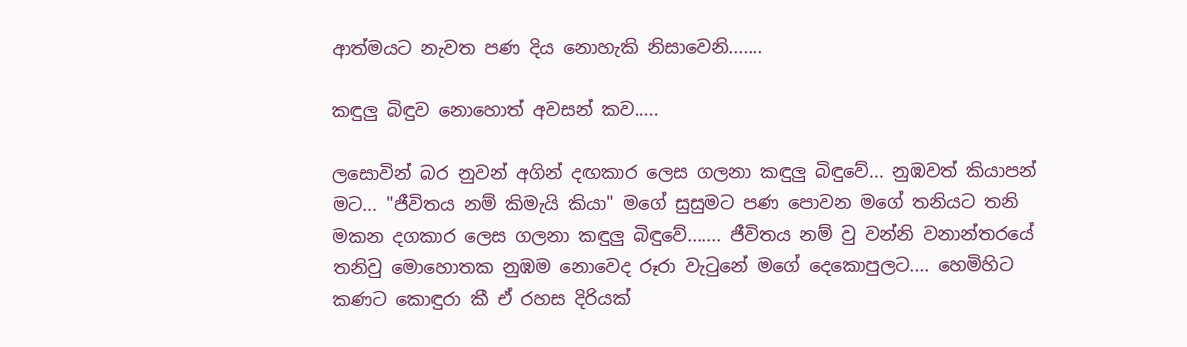ආත්මයට නැවත පණ දිය නොහැකි නිසාවෙනි.......

කඳුලු බිඳුව නොහොත් අවසන් කව.....

ලසොවින් බර නුවන් අගින් දඟකාර ලෙස ගලනා කඳුලු බිඳුවේ... නුඹවත් කියාපන් මට... "ජීවිතය නම් කිමැයි කියා" මගේ සුසුමට පණ පොවන මගේ තනියට තනි මකන දගකාර ලෙස ගලනා කඳුලු බිඳුවේ....... ජීවිතය නම් වු වන්නි වනාන්තරයේ තනිවු මොහොතක නුඹම නොවෙද රූරා වැටුනේ මගේ දෙකොපුලට.... හෙමිහිට කණට කොඳුරා කී ඒ රහස දිරියක්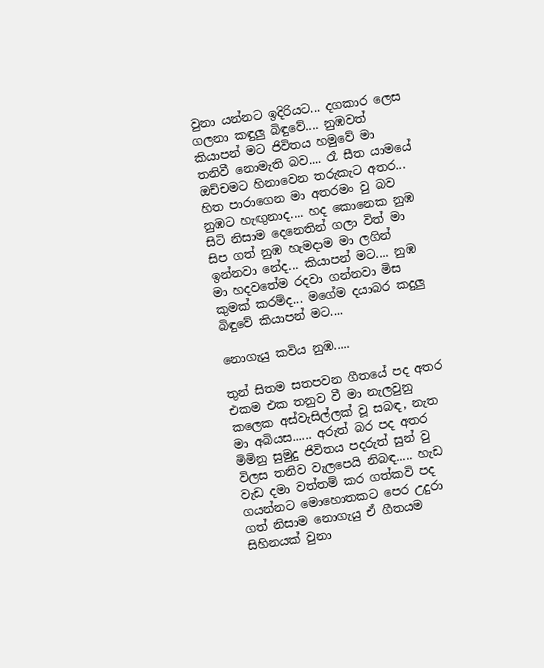වුනා යන්නට ඉදිරියට... දගකාර ලෙස ගලනා කඳුලු බිඳුවේ.... නුඹවත් කියාපන් මට ජිවිතය හමුවේ මා තනිවී නොමැති බව.... රෑ සීත යාමයේ ඔච්චමට හිනාවෙන තරුකැට අතර... හිත පාරාගෙන මා අතරමං වු බව නුඹට හැඟුනාද.... හද කොනෙක නුඹ සිටි නිසාම දෙනෙතින් ගලා විත් මා සිප ගත් නුඹ හැමදාම මා ලගින් ඉන්නවා නේද... කියාපන් මට.... නුඹ මා හදවතේම රදවා ගන්නවා මිස කුමක් කරම්ද... මගේම දයාබර කදුලු බිඳුවේ කියාපන් මට....

නොගැයු කවිය නුඹ.....

තුන් සිතම සතපවන ගීතයේ පද අතර එකම එක තනුව වී මා නැලවුනු කලෙක අස්වැසිල්ලක් වූ සබඳ, නැත මා අබියස...... අරුත් බර පද අතර මිමිනු සුමුදු ජිවිතය පදරුත් සුන් වු විලස තනිව වැලපෙයි නිබඳ..... හැඩ වැඩ දමා වත්තම් කර ගත්කවි පද ගයන්නට මොහොතකට පෙර උදුරා ගත් නිසාම නොගැයු ඒ ගීතයම සිහිනයක් වුනා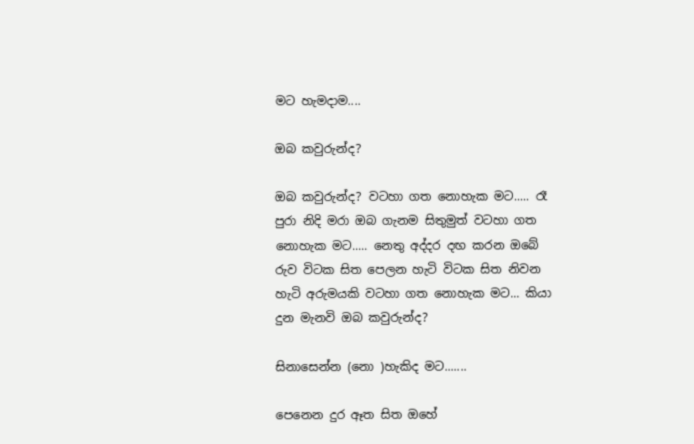මට හැමදාම....

ඔබ කවුරුන්ද?

ඔබ කවුරුන්ද? වටහා ගත නොහැක මට..... රෑ පුරා නිදි මරා ඔබ ගැනම සිතුමුත් වටහා ගත නොහැක මට..... නෙතු අද්දර දඟ කරන ඔබේ රුව විටක සිත පෙලන හැටි විටක සිත නිවන හැටි අරුමයකි වටහා ගත නොහැක මට... කියා දුන මැනවි ඔබ කවුරුන්ද?

සිනාසෙන්න (නො )හැකිද මට.......

පෙනෙන දුර ඈත සිත ඔහේ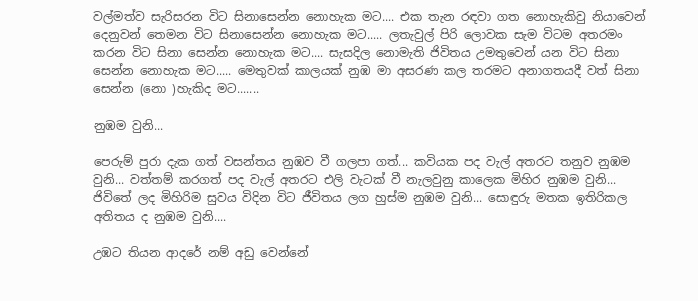වල්මත්ව සැරිසරන විට සිනාසෙන්න නොහැක මට.... එක තැන රඳවා ගත නොහැකිවු නියාවෙන් දෙනුවන් තෙමන විට සිනාසෙන්න නොහැක මට..... ලතැවුල් පිරි ලොවක සැම විටම අතරමං කරන විට සිනා සෙන්න නොහැක මට.... සැසදිල නොමැති ජිවිතය උමතුවෙන් යන විට සිනා සෙන්න නොහැක මට..... මෙතුවක් කාලයක් නුඹ මා අසරණ කල තරමට අනාගතයදී වත් සිනා සෙන්න (නො )හැකිද මට.......

නුඹම වුනි...

පෙරුම් පුරා දැක ගත් වසන්තය නුඹව වී ගලපා ගත්... කවියක පද වැල් අතරට තනුව නුඹම වුනි... වත්තම් කරගත් පද වැල් අතරට එලි වැටක් වී නැලවුනු කාලෙක මිහිර නුඹම වුනි... ජිවිතේ ලද මිහිරිම සුවය විදින විට ජීවිතය ලග හුස්ම නුඹම වුනි... සොඳුරු මතක ඉතිරිකල අතිතය ද නුඹම වුනි....

උඹට තියන ආදරේ නම් අඩු වෙන්නේ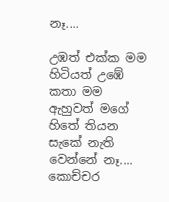නෑ....

උඹත් එක්ක මම හිටියත් උඹේ කතා මම ඇහුවත් මගේ හිතේ තියන සැකේ නැති වෙන්නේ නෑ.... කොච්චර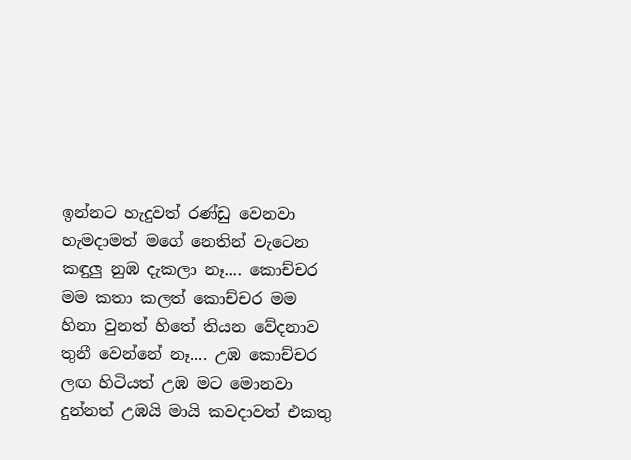ඉන්නට හැදුවත් රණ්ඩු වෙනවා හැමදාමත් මගේ නෙතින් වැටෙන කඳුලු නුඹ දැකලා නෑ.... කොච්චර මම කතා කලත් කොච්චර මම හිනා වුනත් හිතේ තියන වේදනාව තුනී වෙන්නේ නෑ.... උඹ කොච්චර ලඟ හිටියත් උඹ මට මොනවා දුන්නත් උඹයි මායි කවදාවත් එකතු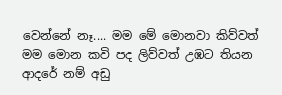වෙන්නේ නෑ.... මම මේ මොනවා කිව්වත් මම මොන කවි පද ලිව්වත් උඹට තියන ආදරේ නම් අඩු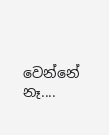වෙන්නේ නෑ....